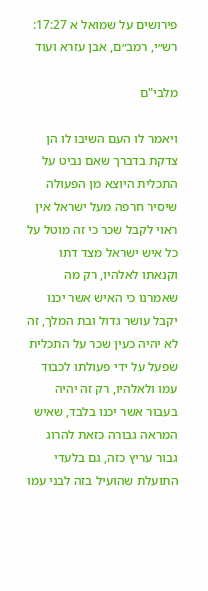פירושים על שמואל א 17:27: רש״י, רמב״ם, אבן עזרא ועוד

מלבי"ם

ויאמר לו העם השיבו לו הן צדקת בדברך שאם נביט על התכלית היוצא מן הפעולה שיסיר חרפה מעל ישראל אין ראוי לקבל שכר כי זה מוטל על כל איש ישראל מצד דתו וקנאתו לאלהיו, רק מה שאמרנו כי האיש אשר יכנו יקבל עושר גדול ובת המלך, זה לא יהיה כעין שכר על התכלית שפעל על ידי פעולתו לכבוד עמו ולאלהיו, רק זה יהיה בעבור אשר יכנו בלבד, שאיש המראה גבורה כזאת להרוג גבור עריץ כזה, גם בלעדי התועלת שהועיל בזה לבני עמו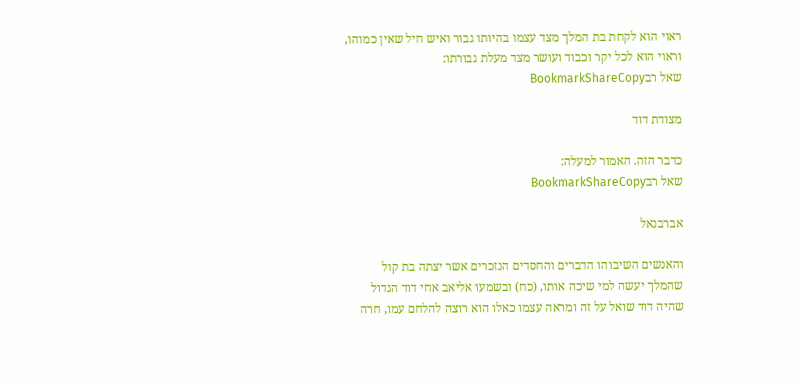ראוי הוא לקחת בת המלך מצד עצמו בהיותו גבור ואיש חיל שאין כמוהו, וראוי הוא לכל יקר וכבוד ועושר מצד מעלת גבורתו:
שאל רבBookmarkShareCopy

מצודת דוד

כדבר הזה. האמור למעלה:
שאל רבBookmarkShareCopy

אברבנאל

והאנשים השיבוהו הדברים והחסדים הנזכרים אשר יצתה בת קול שהמלך יעשה למי שיכה אותו, (כח) ובשמעו אליאב אחי דוד הגדול שהיה דוד שואל על זה ומראה עצמו כאלו הוא רוצה להלחם עמו, חרה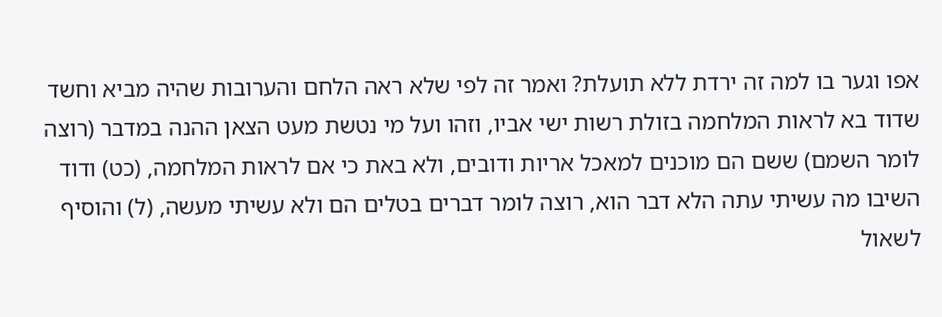אפו וגער בו למה זה ירדת ללא תועלת? ואמר זה לפי שלא ראה הלחם והערובות שהיה מביא וחשד שדוד בא לראות המלחמה בזולת רשות ישי אביו, וזהו ועל מי נטשת מעט הצאן ההנה במדבר (רוצה לומר השמם) ששם הם מוכנים למאכל אריות ודובים, ולא באת כי אם לראות המלחמה, (כט) ודוד השיבו מה עשיתי עתה הלא דבר הוא, רוצה לומר דברים בטלים הם ולא עשיתי מעשה, (ל) והוסיף לשאול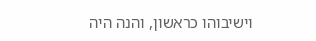וישיבוהו כראשון, והנה היה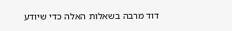דוד מרבה בשאלות האלה כדי שיודע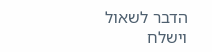הדבר לשאול וישלח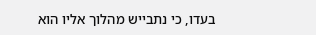בעדו, כי נתבייש מהלוך אליו הוא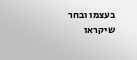בעצמו ובחר שיקראו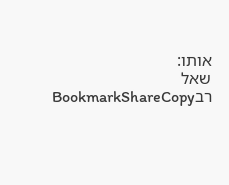אותו:
שאל רבBookmarkShareCopy